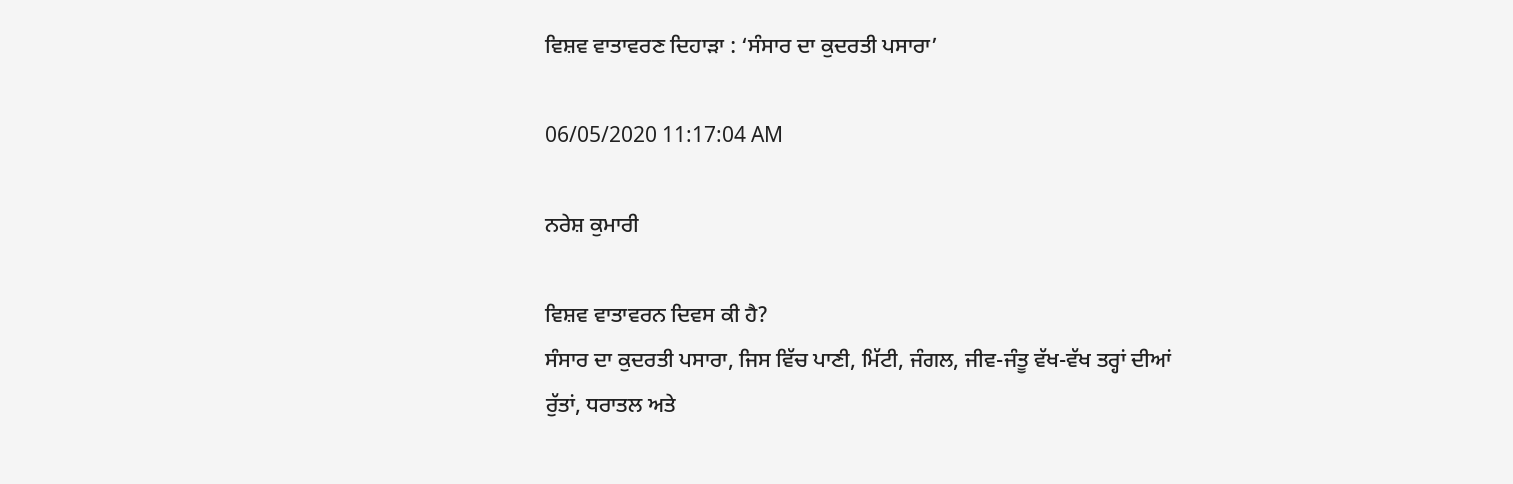ਵਿਸ਼ਵ ਵਾਤਾਵਰਣ ਦਿਹਾੜਾ : ‘ਸੰਸਾਰ ਦਾ ਕੁਦਰਤੀ ਪਸਾਰਾ’

06/05/2020 11:17:04 AM

ਨਰੇਸ਼ ਕੁਮਾਰੀ

ਵਿਸ਼ਵ ਵਾਤਾਵਰਨ ਦਿਵਸ ਕੀ ਹੈ?
ਸੰਸਾਰ ਦਾ ਕੁਦਰਤੀ ਪਸਾਰਾ, ਜਿਸ ਵਿੱਚ ਪਾਣੀ, ਮਿੱਟੀ, ਜੰਗਲ, ਜੀਵ-ਜੰਤੂ ਵੱਖ-ਵੱਖ ਤਰ੍ਹਾਂ ਦੀਆਂ ਰੁੱਤਾਂ, ਧਰਾਤਲ ਅਤੇ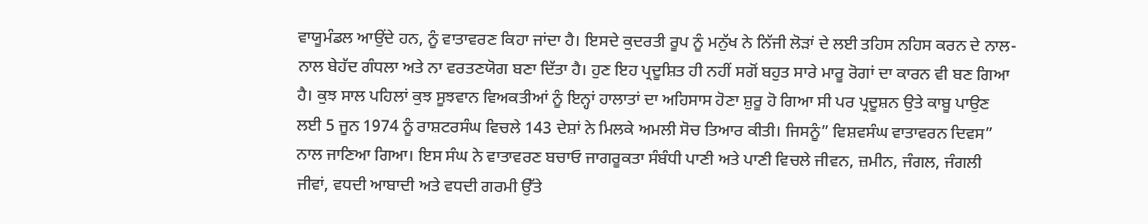ਵਾਯੂਮੰਡਲ ਆਉਂਦੇ ਹਨ, ਨੂੰ ਵਾਤਾਵਰਣ ਕਿਹਾ ਜਾਂਦਾ ਹੈ। ਇਸਦੇ ਕੁਦਰਤੀ ਰੂਪ ਨੂੰ ਮਨੁੱਖ ਨੇ ਨਿੱਜੀ ਲੋੜਾਂ ਦੇ ਲਈ ਤਹਿਸ ਨਹਿਸ ਕਰਨ ਦੇ ਨਾਲ-ਨਾਲ ਬੇਹੱਦ ਗੰਧਲਾ ਅਤੇ ਨਾ ਵਰਤਣਯੋਗ ਬਣਾ ਦਿੱਤਾ ਹੈ। ਹੁਣ ਇਹ ਪ੍ਰਦੂਸ਼ਿਤ ਹੀ ਨਹੀਂ ਸਗੋਂ ਬਹੁਤ ਸਾਰੇ ਮਾਰੂ ਰੋਗਾਂ ਦਾ ਕਾਰਨ ਵੀ ਬਣ ਗਿਆ ਹੈ। ਕੁਝ ਸਾਲ ਪਹਿਲਾਂ ਕੁਝ ਸੂਝਵਾਨ ਵਿਅਕਤੀਆਂ ਨੂੰ ਇਨ੍ਹਾਂ ਹਾਲਾਤਾਂ ਦਾ ਅਹਿਸਾਸ ਹੋਣਾ ਸ਼ੁਰੂ ਹੋ ਗਿਆ ਸੀ ਪਰ ਪ੍ਰਦੂਸ਼ਨ ਉਤੇ ਕਾਬੂ ਪਾਉਣ ਲਈ 5 ਜੂਨ 1974 ਨੂੰ ਰਾਸ਼ਟਰਸੰਘ ਵਿਚਲੇ 143 ਦੇਸ਼ਾਂ ਨੇ ਮਿਲਕੇ ਅਮਲੀ ਸੋਚ ਤਿਆਰ ਕੀਤੀ। ਜਿਸਨੂੰ” ਵਿਸ਼ਵਸੰਘ ਵਾਤਾਵਰਨ ਦਿਵਸ” ਨਾਲ ਜਾਣਿਆ ਗਿਆ। ਇਸ ਸੰਘ ਨੇ ਵਾਤਾਵਰਣ ਬਚਾਓ ਜਾਗਰੂਕਤਾ ਸੰਬੰਧੀ ਪਾਣੀ ਅਤੇ ਪਾਣੀ ਵਿਚਲੇ ਜੀਵਨ, ਜ਼ਮੀਨ, ਜੰਗਲ, ਜੰਗਲੀ ਜੀਵਾਂ, ਵਧਦੀ ਆਬਾਦੀ ਅਤੇ ਵਧਦੀ ਗਰਮੀ ਉੱਤੇ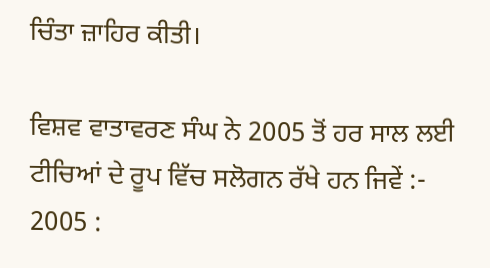ਚਿੰਤਾ ਜ਼ਾਹਿਰ ਕੀਤੀ।

ਵਿਸ਼ਵ ਵਾਤਾਵਰਣ ਸੰਘ ਨੇ 2005 ਤੋਂ ਹਰ ਸਾਲ ਲਈ ਟੀਚਿਆਂ ਦੇ ਰੂਪ ਵਿੱਚ ਸਲੋਗਨ ਰੱਖੇ ਹਨ ਜਿਵੇਂ :-
2005 :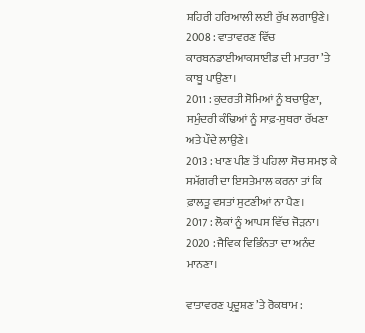ਸ਼ਹਿਰੀ ਹਰਿਆਲੀ ਲਈ ਰੁੱਖ ਲਗਾਉਣੇ।
2008 : ਵਾਤਾਵਰਣ ਵਿੱਚ ਕਾਰਬਨਡਾਈਆਕਸਾਈਡ ਦੀ ਮਾਤਰਾ ’ਤੇ ਕਾਬੂ ਪਾਉਣਾ।
2011 : ਕੁਦਰਤੀ ਸੋਮਿਆਂ ਨੂੰ ਬਚਾਉਣਾ, ਸਮੁੰਦਰੀ ਕੰਢਿਆਂ ਨੂੰ ਸਾਫ਼-ਸੁਥਰਾ ਰੱਖਣਾ ਅਤੇ ਪੌਦੇ ਲਾਉਣੇ।
2013 : ਖਾਣ ਪੀਣ ਤੋਂ ਪਹਿਲਾ ਸੋਚ ਸਮਝ ਕੇ ਸਮੱਗਰੀ ਦਾ ਇਸਤੇਮਾਲ ਕਰਨਾ ਤਾਂ ਕਿ ਫ਼ਾਲਤੂ ਵਸਤਾਂ ਸੁਟਣੀਆਂ ਨਾ ਪੈਣ।
2017 : ਲੋਕਾਂ ਨੂੰ ਆਪਸ ਵਿੱਚ ਜੋੜਨਾ।
2020 : ਜੈਵਿਕ ਵਿਭਿੰਨਤਾ ਦਾ ਅਨੰਦ ਮਾਨਣਾ।

ਵਾਤਾਵਰਣ ਪ੍ਰਦੂਸ਼ਣ ’ਤੇ ਰੋਕਥਾਮ :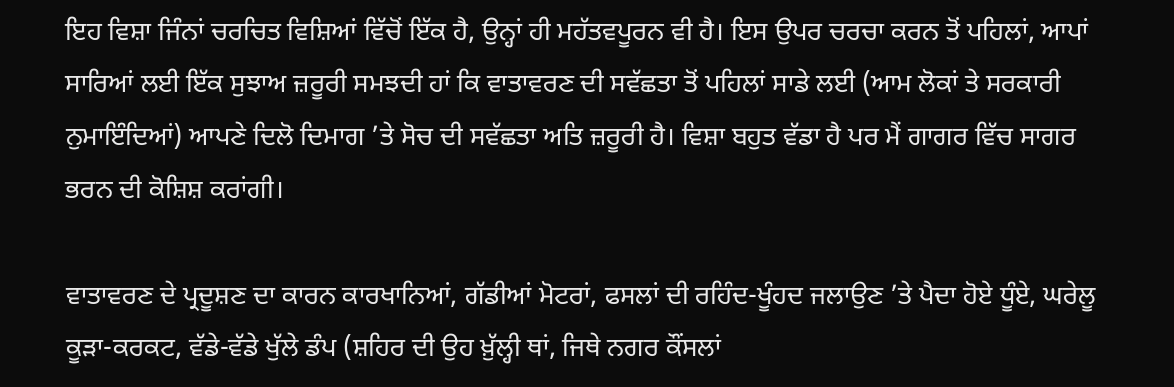ਇਹ ਵਿਸ਼ਾ ਜਿੰਨਾਂ ਚਰਚਿਤ ਵਿਸ਼ਿਆਂ ਵਿੱਚੋਂ ਇੱਕ ਹੈ, ਉਨ੍ਹਾਂ ਹੀ ਮਹੱਤਵਪੂਰਨ ਵੀ ਹੈ। ਇਸ ਉਪਰ ਚਰਚਾ ਕਰਨ ਤੋਂ ਪਹਿਲਾਂ, ਆਪਾਂ ਸਾਰਿਆਂ ਲਈ ਇੱਕ ਸੁਝਾਅ ਜ਼ਰੂਰੀ ਸਮਝਦੀ ਹਾਂ ਕਿ ਵਾਤਾਵਰਣ ਦੀ ਸਵੱਛਤਾ ਤੋਂ ਪਹਿਲਾਂ ਸਾਡੇ ਲਈ (ਆਮ ਲੋਕਾਂ ਤੇ ਸਰਕਾਰੀ ਨੁਮਾਇੰਦਿਆਂ) ਆਪਣੇ ਦਿਲੋ ਦਿਮਾਗ ’ਤੇ ਸੋਚ ਦੀ ਸਵੱਛਤਾ ਅਤਿ ਜ਼ਰੂਰੀ ਹੈ। ਵਿਸ਼ਾ ਬਹੁਤ ਵੱਡਾ ਹੈ ਪਰ ਮੈਂ ਗਾਗਰ ਵਿੱਚ ਸਾਗਰ ਭਰਨ ਦੀ ਕੋਸ਼ਿਸ਼ ਕਰਾਂਗੀ।

ਵਾਤਾਵਰਣ ਦੇ ਪ੍ਰਦੂਸ਼ਣ ਦਾ ਕਾਰਨ ਕਾਰਖਾਨਿਆਂ, ਗੱਡੀਆਂ ਮੋਟਰਾਂ, ਫਸਲਾਂ ਦੀ ਰਹਿੰਦ-ਖੂੰਹਦ ਜਲਾਉਣ ’ਤੇ ਪੈਦਾ ਹੋਏ ਧੂੰਏ, ਘਰੇਲੂ ਕੂੜਾ-ਕਰਕਟ, ਵੱਡੇ-ਵੱਡੇ ਖੁੱਲੇ ਡੰਪ (ਸ਼ਹਿਰ ਦੀ ਉਹ ਖ਼ੁੱਲ੍ਹੀ ਥਾਂ, ਜਿਥੇ ਨਗਰ ਕੌਂਸਲਾਂ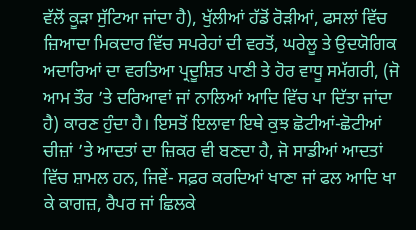ਵੱਲੋਂ ਕੂੜਾ ਸੁੱਟਿਆ ਜਾਂਦਾ ਹੈ), ਖੁੱਲੀਆਂ ਹੱਡੋਂ ਰੋੜੀਆਂ, ਫਸਲਾਂ ਵਿੱਚ ਜ਼ਿਆਦਾ ਮਿਕਦਾਰ ਵਿੱਚ ਸਪਰੇਹਾਂ ਦੀ ਵਰਤੋਂ, ਘਰੇਲੂ ਤੇ ਉਦਯੋਗਿਕ ਅਦਾਰਿਆਂ ਦਾ ਵਰਤਿਆ ਪ੍ਰਦੂਸ਼ਿਤ ਪਾਣੀ ਤੇ ਹੋਰ ਵਾਧੂ ਸਮੱਗਰੀ, (ਜੋ ਆਮ ਤੌਰ ’ਤੇ ਦਰਿਆਵਾਂ ਜਾਂ ਨਾਲਿਆਂ ਆਦਿ ਵਿੱਚ ਪਾ ਦਿੱਤਾ ਜਾਂਦਾ ਹੈ) ਕਾਰਣ ਹੁੰਦਾ ਹੈ। ਇਸਤੋਂ ਇਲਾਵਾ ਇਥੇ ਕੁਝ ਛੋਟੀਆਂ-ਛੋਟੀਆਂ ਚੀਜ਼ਾਂ ’ਤੇ ਆਦਤਾਂ ਦਾ ਜ਼ਿਕਰ ਵੀ ਬਣਦਾ ਹੈ, ਜੋ ਸਾਡੀਆਂ ਆਦਤਾਂ ਵਿੱਚ ਸ਼ਾਮਲ ਹਨ, ਜਿਵੇਂ- ਸਫ਼ਰ ਕਰਦਿਆਂ ਖਾਣਾ ਜਾਂ ਫਲ ਆਦਿ ਖਾ ਕੇ ਕਾਗਜ਼, ਰੈਪਰ ਜਾਂ ਛਿਲਕੇ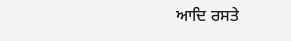ਆਦਿ ਰਸਤੇ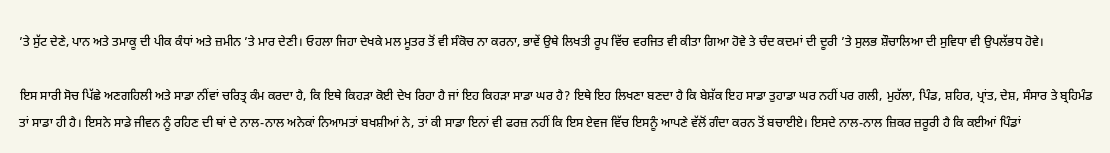’ਤੇ ਸੁੱਟ ਦੇਣੇ, ਪਾਨ ਅਤੇ ਤਮਾਕੂ ਦੀ ਪੀਕ ਕੰਧਾਂ ਅਤੇ ਜ਼ਮੀਨ ’ਤੇ ਮਾਰ ਦੇਣੀ। ਓਹਲਾ ਜਿਹਾ ਦੇਖਕੇ ਮਲ ਮੂਤਰ ਤੋਂ ਵੀ ਸੰਕੋਚ ਨਾ ਕਰਨਾ, ਭਾਵੇਂ ਉਥੇ ਲਿਖਤੀ ਰੂਪ ਵਿੱਚ ਵਰਜਿਤ ਵੀ ਕੀਤਾ ਗਿਆ ਹੋਵੇ ਤੇ ਚੰਦ ਕਦਮਾਂ ਦੀ ਦੂਰੀ ’ਤੇ ਸੁਲਭ ਸ਼ੌਚਾਲਿਆ ਦੀ ਸੁਵਿਧਾ ਵੀ ਉਪਲੱਭਧ ਹੋਵੇ।

ਇਸ ਸਾਰੀ ਸੋਚ ਪਿੱਛੇ ਅਣਗਹਿਲੀ ਅਤੇ ਸਾਡਾ ਨੀਂਵਾਂ ਚਰਿਤ੍ਰ ਕੰਮ ਕਰਦਾ ਹੈ, ਕਿ ਇਥੇ ਕਿਹੜਾ ਕੋਈ ਦੇਖ ਰਿਹਾ ਹੈ ਜਾਂ ਇਹ ਕਿਹੜਾ ਸਾਡਾ ਘਰ ਹੈ? ਇਥੇ ਇਹ ਲਿਖਣਾ ਬਣਦਾ ਹੈ ਕਿ ਬੇਸ਼ੱਕ ਇਹ ਸਾਡਾ ਤੁਹਾਡਾ ਘਰ ਨਹੀਂ ਪਰ ਗਲੀ, ਮੁਹੱਲਾ, ਪਿੰਡ, ਸ਼ਹਿਰ, ਪ੍ਰਾਂਤ, ਦੇਸ਼, ਸੰਸਾਰ ਤੇ ਬ੍ਰਹਿਮੰਡ ਤਾਂ ਸਾਡਾ ਹੀ ਹੈ। ਇਸਨੇ ਸਾਡੇ ਜੀਵਨ ਨੂੰ ਰਹਿਣ ਦੀ ਥਾਂ ਦੇ ਨਾਲ-ਨਾਲ ਅਨੇਕਾਂ ਨਿਆਮਤਾਂ ਬਖਸ਼ੀਆਂ ਨੇ, ਤਾਂ ਕੀ ਸਾਡਾ ਇਨਾਂ ਵੀ ਫਰਜ਼ ਨਹੀਂ ਕਿ ਇਸ ਏਵਜ ਵਿੱਚ ਇਸਨੂੰ ਆਪਣੇ ਵੱਲੋਂ ਗੰਦਾ ਕਰਨ ਤੋਂ ਬਚਾਈਏ। ਇਸਦੇ ਨਾਲ-ਨਾਲ ਜ਼ਿਕਰ ਜ਼ਰੂਰੀ ਹੈ ਕਿ ਕਈਆਂ ਪਿੰਡਾਂ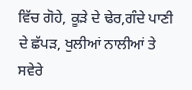ਵਿੱਚ ਗੋਹੇ, ਕੂੜੇ ਦੇ ਢੇਰ,ਗੰਦੇ ਪਾਣੀ ਦੇ ਛੱਪੜ, ਖੁਲੀਆਂ ਨਾਲੀਆਂ ਤੇ ਸਵੇਰੇ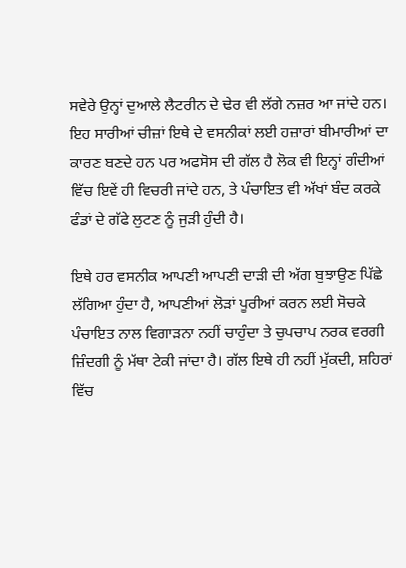ਸਵੇਰੇ ਉਨ੍ਹਾਂ ਦੁਆਲੇ ਲੈਟਰੀਨ ਦੇ ਢੇਰ ਵੀ ਲੱਗੇ ਨਜ਼ਰ ਆ ਜਾਂਦੇ ਹਨ। ਇਹ ਸਾਰੀਆਂ ਚੀਜ਼ਾਂ ਇਥੇ ਦੇ ਵਸਨੀਕਾਂ ਲਈ ਹਜ਼ਾਰਾਂ ਬੀਮਾਰੀਆਂ ਦਾ ਕਾਰਣ ਬਣਦੇ ਹਨ ਪਰ ਅਫਸੋਸ ਦੀ ਗੱਲ ਹੈ ਲੋਕ ਵੀ ਇਨ੍ਹਾਂ ਗੰਦੀਆਂ ਵਿੱਚ ਇਵੇਂ ਹੀ ਵਿਚਰੀ ਜਾਂਦੇ ਹਨ, ਤੇ ਪੰਚਾਇਤ ਵੀ ਅੱਖਾਂ ਬੰਦ ਕਰਕੇ ਫੰਡਾਂ ਦੇ ਗੱਫੇ ਲੁਟਣ ਨੂੰ ਜੁੜੀ ਹੁੰਦੀ ਹੈ।

ਇਥੇ ਹਰ ਵਸਨੀਕ ਆਪਣੀ ਆਪਣੀ ਦਾੜੀ ਦੀ ਅੱਗ ਬੁਝਾਉਣ ਪਿੱਛੇ ਲੱਗਿਆ ਹੁੰਦਾ ਹੈ, ਆਪਣੀਆਂ ਲੋੜਾਂ ਪੂਰੀਆਂ ਕਰਨ ਲਈ ਸੋਚਕੇ ਪੰਚਾਇਤ ਨਾਲ ਵਿਗਾੜਨਾ ਨਹੀਂ ਚਾਹੁੰਦਾ ਤੇ ਚੁਪਚਾਪ ਨਰਕ ਵਰਗੀ ਜ਼ਿੰਦਗੀ ਨੂੰ ਮੱਥਾ ਟੇਕੀ ਜਾਂਦਾ ਹੈ। ਗੱਲ ਇਥੇ ਹੀ ਨਹੀਂ ਮੁੱਕਦੀ, ਸ਼ਹਿਰਾਂ ਵਿੱਚ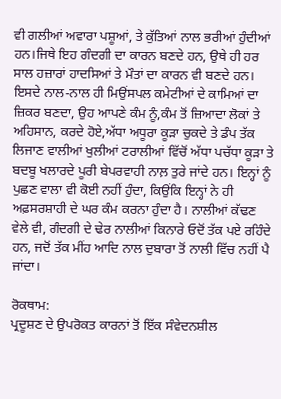ਵੀ ਗਲੀਆਂ ਅਵਾਰਾ ਪਸ਼ੂਆਂ, ਤੇ ਕੁੱਤਿਆਂ ਨਾਲ ਭਰੀਆਂ ਹੁੰਦੀਆਂ ਹਨ।ਜਿਥੇ ਇਹ ਗੰਦਗੀ ਦਾ ਕਾਰਨ ਬਣਦੇ ਹਨ, ਉਥੇ ਹੀ ਹਰ ਸਾਲ ਹਜ਼ਾਰਾਂ ਹਾਦਸਿਆਂ ਤੇ ਮੌਤਾਂ ਦਾ ਕਾਰਨ ਵੀ ਬਣਦੇ ਹਨ। ਇਸਦੇ ਨਾਲ-ਨਾਲ ਹੀ ਮਿਉਂਸਪਲ ਕਮੇਟੀਆਂ ਦੇ ਕਾਮਿਆਂ ਦਾ ਜ਼ਿਕਰ ਬਣਦਾ, ਉਹ ਆਪਣੇ ਕੰਮ ਨੂੰ,ਕੰਮ ਤੋਂ ਜ਼ਿਆਦਾ ਲੋਕਾਂ ਤੇ ਅਹਿਸਾਨ, ਕਰਦੇ ਹੋਏ,ਅੱਧਾ ਅਧੂਰਾ ਕੂੜਾ ਚੁਕਦੇ ਤੇ ਡੰਪ ਤੱਕ ਲਿਜਾਣ ਵਾਲੀਆਂ ਖੁਲੀਆਂ ਟਰਾਲੀਆਂ ਵਿੱਚੋਂ ਅੱਧਾ ਪਚੱਧਾ ਕੂੜਾ ਤੇ ਬਦਬੂ ਖਲਾਰਦੇ ਪੂਰੀ ਬੇਪਰਵਾਹੀ ਨਾਲ਼ ਤੁਰੇ ਜਾਂਦੇ ਹਨ। ਇਨ੍ਹਾਂ ਨੂੰ ਪੁਛਣ ਵਾਲਾ ਵੀ ਕੋਈ ਨਹੀਂ ਹੁੰਦਾ, ਕਿਉਂਕਿ ਇਨ੍ਹਾਂ ਨੇ ਹੀ ਅਫ਼ਸਰਸ਼ਾਹੀ ਦੇ ਘਰ ਕੰਮ ਕਰਨਾ ਹੁੰਦਾ ਹੈ। ਨਾਲੀਆਂ ਕੱਢਣ ਵੇਲੇ ਵੀ, ਗੰਦਗੀ ਦੇ ਢੇਰ ਨਾਲੀਆਂ ਕਿਨਾਰੇ ਓਦੋਂ ਤੱਕ ਪਏ ਰਹਿੰਦੇ ਹਨ, ਜਦੋਂ ਤੱਕ ਮੀਂਹ ਆਦਿ ਨਾਲ ਦੁਬਾਰਾ ਤੋਂ ਨਾਲੀ ਵਿੱਚ ਨਹੀਂ ਪੈ ਜਾਂਦਾ।

ਰੋਕਥਾਮ:
ਪ੍ਰਦੂਸ਼ਣ ਦੇ ਉਪਰੋਕਤ ਕਾਰਨਾਂ ਤੋਂ ਇੱਕ ਸੰਵੇਦਨਸ਼ੀਲ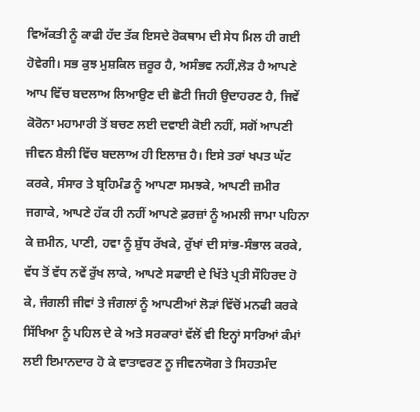ਵਿਅੱਕਤੀ ਨੂੰ ਕਾਫੀ ਹੱਦ ਤੱਕ ਇਸਦੇ ਰੋਕਥਾਮ ਦੀ ਸੇਧ ਮਿਲ ਹੀ ਗਈ ਹੋਵੇਗੀ। ਸਭ ਕੁਝ ਮੁਸ਼ਕਿਲ ਜ਼ਰੂਰ ਹੈ, ਅਸੰਭਵ ਨਹੀਂ,ਲੋੜ ਹੈ ਆਪਣੇ ਆਪ ਵਿੱਚ ਬਦਲਾਅ ਲਿਆਉਣ ਦੀ ਛੋਟੀ ਜਿਹੀ ਉਦਾਹਰਣ ਹੈ, ਜਿਵੇਂ ਕੋਰੋਨਾ ਮਹਾਮਾਰੀ ਤੋਂ ਬਚਣ ਲਈ ਦਵਾਈ ਕੋਈ ਨਹੀਂ, ਸਗੋਂ ਆਪਣੀ ਜੀਵਨ ਸ਼ੈਲੀ ਵਿੱਚ ਬਦਲਾਅ ਹੀ ਇਲਾਜ਼ ਹੈ। ਇਸੇ ਤਰਾਂ ਖਪਤ ਘੱਟ ਕਰਕੇ, ਸੰਸਾਰ ਤੇ ਬ੍ਰਹਿਮੰਡ ਨੂੰ ਆਪਣਾ ਸਮਝਕੇ, ਆਪਣੀ ਜ਼ਮੀਰ ਜਗਾਕੇ, ਆਪਣੇ ਹੱਕ ਹੀ ਨਹੀਂ ਆਪਣੇ ਫ਼ਰਜ਼ਾਂ ਨੂੰ ਅਮਲੀ ਜਾਮਾ ਪਹਿਨਾ ਕੇ ਜ਼ਮੀਨ, ਪਾਣੀ, ਹਵਾ ਨੂੰ ਸ਼ੁੱਧ ਰੱਖਕੇ, ਰੁੱਖਾਂ ਦੀ ਸਾਂਭ-ਸੰਭਾਲ ਕਰਕੇ, ਵੱਧ ਤੋਂ ਵੱਧ ਨਵੇਂ ਰੁੱਖ ਲਾਕੇ, ਆਪਣੇ ਸਫਾਈ ਦੇ ਖਿੱਤੇ ਪ੍ਰਤੀ ਸੌਹਿਰਦ ਹੋ ਕੇ, ਜੰਗਲੀ ਜੀਵਾਂ ਤੇ ਜੰਗਲਾਂ ਨੂੰ ਆਪਣੀਆਂ ਲੋੜਾਂ ਵਿੱਚੋਂ ਮਨਫੀ ਕਰਕੇ ਸਿੱਖਿਆ ਨੂੰ ਪਹਿਲ ਦੇ ਕੇ ਅਤੇ ਸਰਕਾਰਾਂ ਵੱਲੋਂ ਵੀ ਇਨ੍ਹਾਂ ਸਾਰਿਆਂ ਕੰਮਾਂ ਲਈ ਇਮਾਨਦਾਰ ਹੋ ਕੇ ਵਾਤਾਵਰਣ ਨੂ ਜੀਵਨਯੋਗ ਤੇ ਸਿਹਤਮੰਦ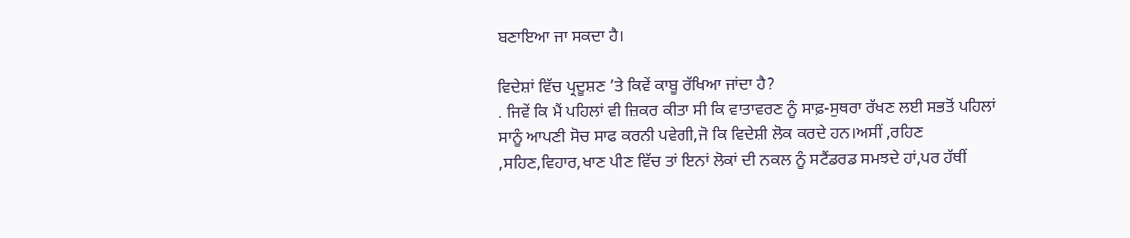ਬਣਾਇਆ ਜਾ ਸਕਦਾ ਹੈ।

ਵਿਦੇਸ਼ਾਂ ਵਿੱਚ ਪ੍ਰਦੂਸ਼ਣ ’ਤੇ ਕਿਵੇਂ ਕਾਬੂ ਰੱਖਿਆ ਜਾਂਦਾ ਹੈ?
. ਜਿਵੇਂ ਕਿ ਮੈਂ ਪਹਿਲਾਂ ਵੀ ਜ਼ਿਕਰ ਕੀਤਾ ਸੀ ਕਿ ਵਾਤਾਵਰਣ ਨੂੰ ਸਾਫ਼-ਸੁਥਰਾ ਰੱਖਣ ਲਈ ਸਭਤੋਂ ਪਹਿਲਾਂ ਸਾਨੂੰ ਆਪਣੀ ਸੋਚ ਸਾਫ ਕਰਨੀ ਪਵੇਗੀ,ਜੋ ਕਿ ਵਿਦੇਸ਼ੀ ਲੋਕ ਕਰਦੇ ਹਨ।ਅਸੀਂ ,ਰਹਿਣ ,ਸਹਿਣ,ਵਿਹਾਰ,ਖਾਣ ਪੀਣ ਵਿੱਚ ਤਾਂ ਇਨਾਂ ਲੋਕਾਂ ਦੀ ਨਕਲ ਨੂੰ ਸਟੈਂਡਰਡ ਸਮਝਦੇ ਹਾਂ,ਪਰ ਹੱਥੀਂ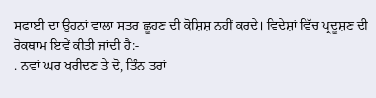ਸਫਾਈ ਦਾ ਉਹਨਾਂ ਵਾਲਾ ਸਤਰ ਛੂਹਣ ਦੀ ਕੋਸ਼ਿਸ਼ ਨਹੀਂ ਕਰਦੇ। ਵਿਦੇਸ਼ਾਂ ਵਿੱਚ ਪ੍ਰਦੂਸ਼ਣ ਦੀ ਰੋਕਥਾਮ ਇਵੇਂ ਕੀਤੀ ਜਾਂਦੀ ਹੈ:-
. ਨਵਾਂ ਘਰ ਖਰੀਦਣ ਤੇ ਦੋ, ਤਿੰਨ ਤਰਾਂ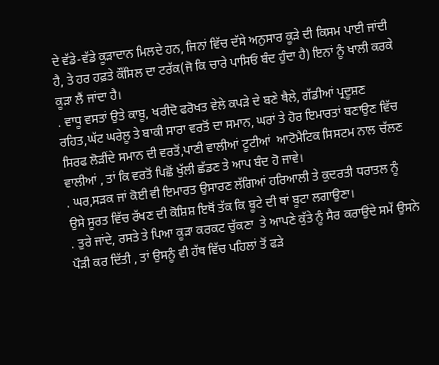ਦੇ ਵੱਡੇ-ਵੱਡੇ ਕੂੜਾਦਾਨ ਮਿਲਦੇ ਹਨ, ਜਿਨਾਂ ਵਿੱਚ ਦੱਸੇ ਅਨੁਸਾਰ ਕੂੜੇ ਦੀ ਕਿਸਮ ਪਾਈ ਜਾਂਦੀ ਹੈ, ਤੇ ਹਰ ਹਫ਼ਤੇ ਕੌਂਸਿਲ ਦਾ ਟਰੱਕ(ਜੋ ਕਿ ਚਾਰੇ ਪਾਸਿਓਂ ਬੰਦ ਹੁੰਦਾ ਹੈ) ਇਨਾਂ ਨੂੰ ਖਾਲੀ ਕਰਕੇ ਕੂੜਾ ਲੈਂ ਜਾਂਦਾ ਹੈ।
. ਵਾਧੂ ਵਸਤਾਂ ਉਤੇ ਕਾਬੂ, ਖਰੀਦੋ ਫਰੋਖਤ ਵੇਲੇ ਕਪੜੇ ਦੇ ਬਣੇ ਥੈਲੇ, ਗੱਡੀਆਂ ਪ੍ਰਦੂਸ਼ਣ ਰਹਿਤ,ਘੱਟ ਘਰੇਲੂ ਤੇ ਬਾਕੀ ਸਾਰਾ ਵਰਤੋਂ ਦਾ ਸਮਾਨ, ਘਰਾਂ ਤੇ ਹੋਰ ਇਮਾਰਤਾਂ ਬਣਾਉਣ ਵਿੱਚ ਸਿਰਫ ਲੋੜੀਂਦੇ ਸਮਾਨ ਦੀ ਵਰਤੋਂ,ਪਾਣੀ ਵਾਲੀਆਂ ਟੂਟੀਆਂ  ਆਟੋਮੈਟਿਕ ਸਿਸਟਮ ਨਾਲ ਚੱਲਣ ਵਾਲੀਆਂ , ਤਾਂ ਕਿ ਵਰਤੋਂ ਪਿਛੋਂ ਖੁੱਲੀ ਛੱਡਣ ਤੇ ਆਪ ਬੰਦ ਹੋ ਜਾਵੇ।
. ਘਰ,ਸੜਕ ਜਾਂ ਕੋਈ ਵੀ ਇਮਾਰਤ ਉਸਾਰਣ ਲੱਗਿਆਂ ਹਰਿਆਲੀ ਤੇ ਕੁਦਰਤੀ ਧਰਾਤਲ ਨੂੰ ਉਸੇ ਸੂਰਤ ਵਿੱਚ ਰੱਖਣ ਦੀ ਕੋਸ਼ਿਸ਼ ਇਥੋਂ ਤੱਕ ਕਿ ਬੂਟੇ ਦੀ ਥਾਂ ਬੂਟਾ ਲਗਾਉਣਾ।
. ਤੁਰੇ ਜਾਂਦੇ, ਰਸਤੇ ਤੇ ਪਿਆ ਕੂੜਾ ਕਰਕਟ ਚੁੱਕਣਾ  ਤੇ ਆਪਣੇ ਕੁੱਤੇ ਨੂੰ ਸੈਰ ਕਰਾਉਂਦੇ ਸਮੇਂ ਉਸਨੇ ਪੌੜੀ ਕਰ ਦਿੱਤੀ , ਤਾਂ ਉਸਨੂੰ ਵੀ ਹੱਥ ਵਿੱਚ ਪਹਿਲਾਂ ਤੋਂ ਫੜੇ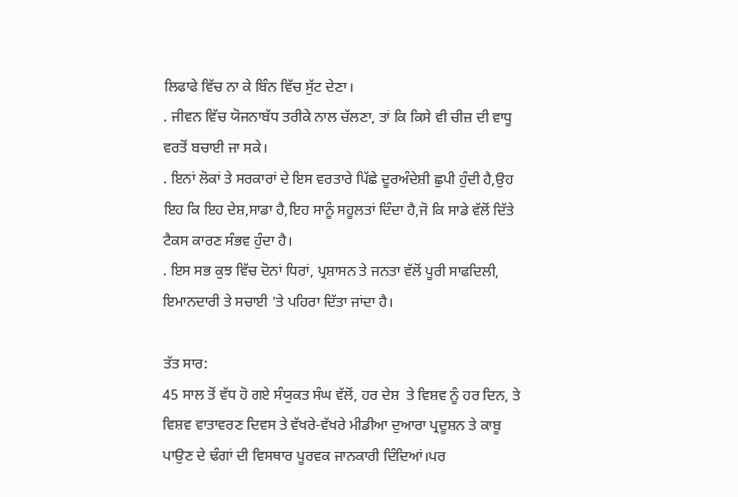ਲਿਫਾਫੇ ਵਿੱਚ ਨਾ ਕੇ ਬਿੰਨ ਵਿੱਚ ਸੁੱਟ ਦੇਣਾ।
. ਜੀਵਨ ਵਿੱਚ ਯੋਜਨਾਬੱਧ ਤਰੀਕੇ ਨਾਲ ਚੱਲਣਾ, ਤਾਂ ਕਿ ਕਿਸੇ ਵੀ ਚੀਜ਼ ਦੀ ਵਾਧੂ ਵਰਤੋਂ ਬਚਾਈ ਜਾ ਸਕੇ।
. ਇਨਾਂ ਲੋਕਾਂ ਤੇ ਸਰਕਾਰਾਂ ਦੇ ਇਸ ਵਰਤਾਰੇ ਪਿੱਛੇ ਦੂਰਅੰਦੇਸ਼ੀ ਛੁਪੀ ਹੁੰਦੀ ਹੈ,ਉਹ ਇਹ ਕਿ ਇਹ ਦੇਸ਼,ਸਾਡਾ ਹੈ,ਇਹ ਸਾਨੂੰ ਸਹੂਲਤਾਂ ਦਿੰਦਾ ਹੈ,ਜੋ ਕਿ ਸਾਡੇ ਵੱਲੋਂ ਦਿੱਤੇ ਟੈਕਸ ਕਾਰਣ ਸੰਭਵ ਹੁੰਦਾ ਹੈ।
. ਇਸ ਸਭ ਕੁਝ ਵਿੱਚ ਦੋਨਾਂ ਧਿਰਾਂ, ਪ੍ਰਸ਼ਾਸਨ ਤੇ ਜਨਤਾ ਵੱਲੋਂ ਪੂਰੀ ਸਾਫਦਿਲੀ, ਇਮਾਨਦਾਰੀ ਤੇ ਸਚਾਈ ’ਤੇ ਪਹਿਰਾ ਦਿੱਤਾ ਜਾਂਦਾ ਹੈ।

ਤੱਤ ਸਾਰ:
45 ਸਾਲ ਤੋਂ ਵੱਧ ਹੋ ਗਏ ਸੰਯੁਕਤ ਸੰਘ ਵੱਲੋਂ, ਹਰ ਦੇਸ਼  ਤੇ ਵਿਸ਼ਵ ਨੂੰ ਹਰ ਦਿਨ, ਤੇ ਵਿਸ਼ਵ ਵਾਤਾਵਰਣ ਦਿਵਸ ਤੇ ਵੱਖਰੇ-ਵੱਖਰੇ ਮੀਡੀਆ ਦੁਆਰਾ ਪ੍ਰਦੂਸ਼ਨ ਤੇ ਕਾਬੂ ਪਾਉਣ ਦੇ ਢੰਗਾਂ ਦੀ ਵਿਸਥਾਰ ਪੂਰਵਕ ਜਾਨਕਾਰੀ ਦਿੰਦਿਆਂ।ਪਰ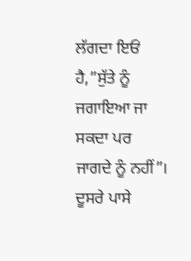ਲੱਗਦਾ ਇਓਂ ਹੈ,”ਸੁੱਤੇ ਨੂੰ ਜਗਾਇਆ ਜਾ ਸਕਦਾ ਪਰ ਜਾਗਦੇ ਨੂੰ ਨਹੀਂ”। ਦੂਸਰੇ ਪਾਸੇ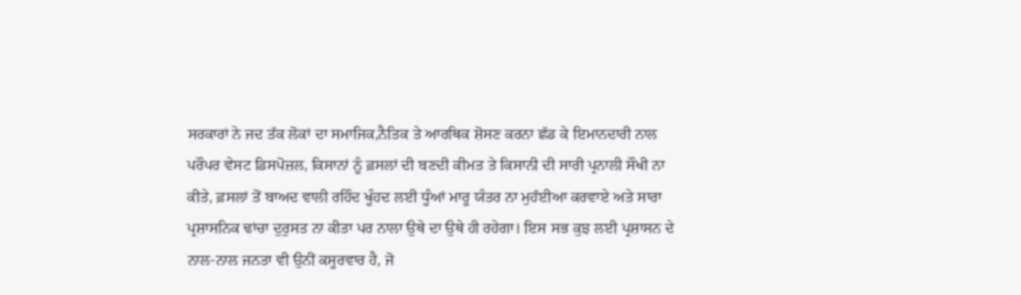ਸਰਕਾਰਾਂ ਨੇ ਜਦ ਤੱਕ ਲੋਕਾਂ ਦਾ ਸਮਾਜਿਕ,ਨੈਤਿਕ ਤੇ ਆਰਥਿਕ ਸ਼ੋਸਣ ਕਰਨਾ ਛੱਡ ਕੇ ਇਮਾਨਦਾਰੀ ਨਾਲ ਪਰੌਪਰ ਵੇਸਟ ਡਿਸਪੋਜ਼ਲ, ਕਿਸਾਨਾਂ ਨੂੰ ਫ਼ਸਲਾਂ ਦੀ ਬਣਦੀ ਕੀਮਤ ਤੇ ਕਿਸਾਨੀ ਦੀ ਸਾਰੀ ਪ੍ਰਨਾਲੀ ਸੌਖੀ ਨਾ ਕੀਤੇ, ਫ਼ਸਲਾਂ ਤੋਂ ਬਾਅਦ ਵਾਲੀ ਰਹਿੰਦ ਖੂੰਹਦ ਲਈ ਧੂੰਆਂ ਮਾਰੂ ਯੰਤਰ ਨਾ ਮੁਹੱਈਆ ਕਰਵਾਏ ਅਤੇ ਸਾਰਾ ਪ੍ਰਸ਼ਾਸਨਿਕ ਢਾਂਚਾ ਦੁਰੁਸਤ ਨਾ ਕੀਤਾ ਪਰ ਨਾਲਾ ਉਥੇ ਦਾ ਉਥੇ ਹੀ ਰਹੇਗਾ। ਇਸ ਸਭ ਕੁਝ ਲਈ ਪ੍ਰਸ਼ਾਸਨ ਦੇ ਨਾਲ-ਨਾਲ ਜਨਤਾ ਵੀ ਉਨੀਂ ਕਸੂਰਵਾਰ ਹੈ, ਜੋ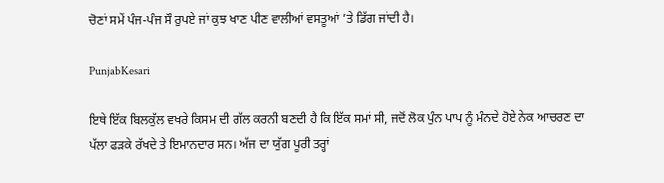ਚੋਣਾਂ ਸਮੇਂ ਪੰਜ-ਪੰਜ ਸੌ ਰੁਪਏ ਜਾਂ ਕੁਝ ਖਾਣ ਪੀਣ ਵਾਲੀਆਂ ਵਸਤੂਆਂ ’ਤੇ ਡਿੱਗ ਜਾਂਦੀ ਹੈ।

PunjabKesari

ਇਥੇ ਇੱਕ ਬਿਲਕੁੱਲ ਵਖਰੇ ਕਿਸਮ ਦੀ ਗੱਲ ਕਰਨੀ ਬਣਦੀ ਹੈ ਕਿ ਇੱਕ ਸਮਾਂ ਸੀ, ਜਦੋਂ ਲੋਕ ਪੁੰਨ ਪਾਪ ਨੂੰ ਮੰਨਦੇ ਹੋਏ ਨੇਕ ਆਚਰਣ ਦਾ ਪੱਲਾ ਫੜਕੇ ਰੱਖਦੇ ਤੇ ਇਮਾਨਦਾਰ ਸਨ। ਅੱਜ ਦਾ ਯੁੱਗ ਪੂਰੀ ਤਰ੍ਹਾਂ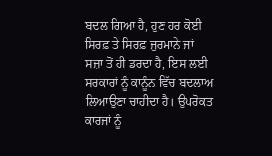ਬਦਲ ਗਿਆ ਹੈ, ਹੁਣ ਹਰ ਕੋਈ ਸਿਰਫ਼ ਤੇ ਸਿਰਫ਼ ਜੁਰਮਾਨੇ ਜਾਂ ਸਜ਼ਾ ਤੋਂ ਹੀ ਡਰਦਾ ਹੈ, ਇਸ ਲਈ ਸਰਕਾਰਾਂ ਨੂੰ ਕਾਨੂੰਨ ਵਿੱਚ ਬਦਲਾਅ ਲਿਆਉਣਾ ਚਾਹੀਦਾ ਹੈ। ਉਪਰੋਕਤ ਕਾਰਜਾਂ ਨੂੰ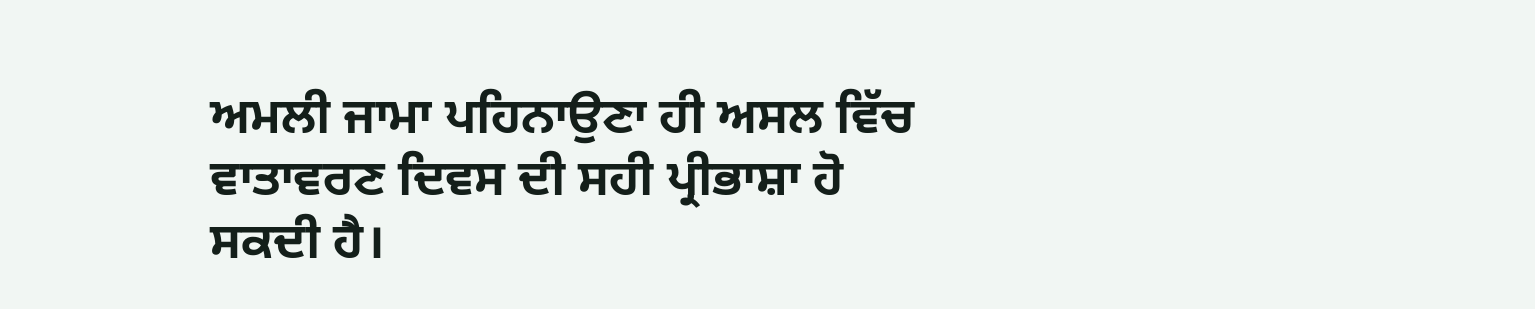ਅਮਲੀ ਜਾਮਾ ਪਹਿਨਾਉਣਾ ਹੀ ਅਸਲ ਵਿੱਚ ਵਾਤਾਵਰਣ ਦਿਵਸ ਦੀ ਸਹੀ ਪ੍ਰੀਭਾਸ਼ਾ ਹੋ ਸਕਦੀ ਹੈ।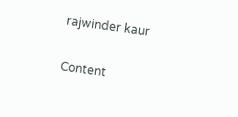rajwinder kaur

Content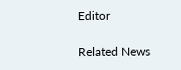Editor

Related News